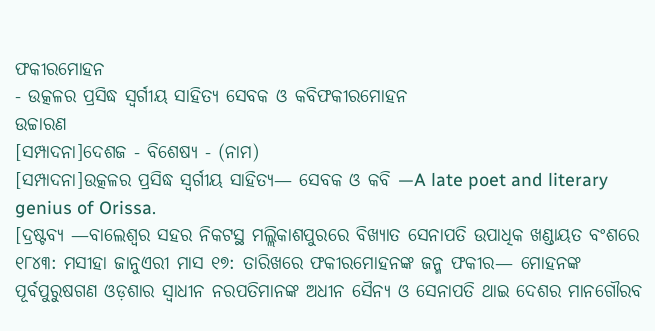ଫକୀରମୋହନ
- ଉତ୍କଳର ପ୍ରସିଦ୍ଧ ସ୍ଵର୍ଗୀୟ ସାହିତ୍ୟ ସେବକ ଓ କବିଫକୀରମୋହନ
ଉଚ୍ଚାରଣ
[ସମ୍ପାଦନା]ଦେଶଜ - ବିଶେଷ୍ୟ - (ନାମ)
[ସମ୍ପାଦନା]ଉତ୍କଳର ପ୍ରସିଦ୍ଧ ସ୍ୱର୍ଗୀୟ ସାହିତ୍ୟ— ସେବକ ଓ କବି —A late poet and literary genius of Orissa.
[ଦ୍ରଷ୍ଟବ୍ୟ —ବାଲେଶ୍ୱର ସହର ନିକଟସ୍ଥ ମଲ୍ଲିକାଶପୁରରେ ବିଖ୍ୟାତ ସେନାପତି ଉପାଧିକ ଖଣ୍ଡାୟତ ବଂଶରେ ୧୮୪୩: ମସୀହା ଜାନୁଏରୀ ମାସ ୧୭: ତାରିଖରେ ଫକୀରମୋହନଙ୍କ ଜନ୍ମ ଫକୀର— ମୋହନଙ୍କ ପୂର୍ବପୁରୁଷଗଣ ଓଡ଼ଶାର ସ୍ୱାଧୀନ ନରପତିମାନଙ୍କ ଅଧୀନ ସୈନ୍ୟ ଓ ସେନାପତି ଥାଇ ଦେଶର ମାନଗୌରବ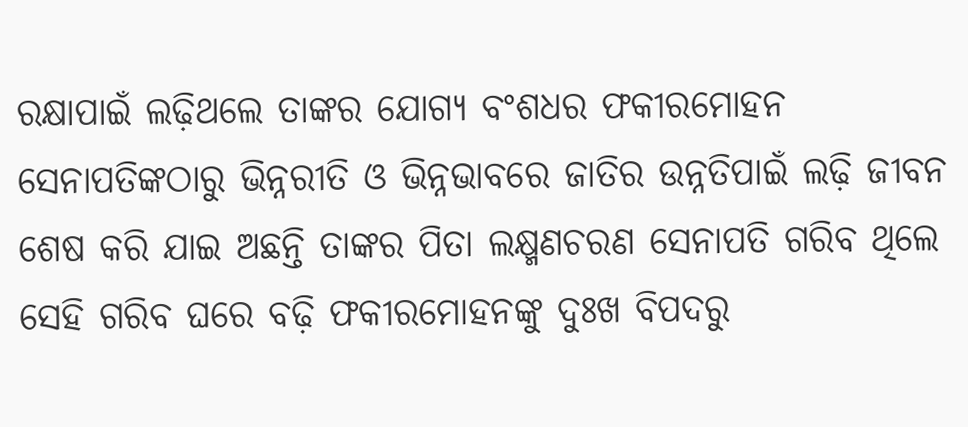ରକ୍ଷାପାଇଁ ଲଢ଼ିଥଲେ ତାଙ୍କର ଯୋଗ୍ୟ ବଂଶଧର ଫକୀରମୋହନ ସେନାପତିଙ୍କଠାରୁ ଭିନ୍ନରୀତି ଓ ଭିନ୍ନଭାବରେ ଜାତିର ଉନ୍ନତିପାଇଁ ଲଢ଼ି ଜୀବନ ଶେଷ କରି ଯାଇ ଅଛନ୍ତି ତାଙ୍କର ପିତା ଲକ୍ଷ୍ମଣଚରଣ ସେନାପତି ଗରିବ ଥିଲେ ସେହି ଗରିବ ଘରେ ବଢ଼ି ଫକୀରମୋହନଙ୍କୁ ଦୁଃଖ ବିପଦରୁ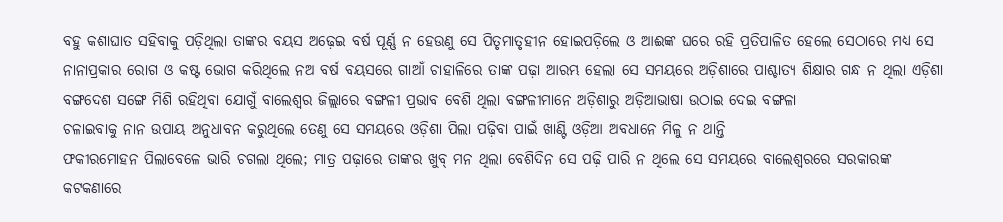ବହୁ କଶାଘାତ ସହିବାକୁ ପଡ଼ିଥିଲା ତାଙ୍କର ବୟସ ଅଢ଼େଇ ବର୍ଷ ପୂର୍ଣ୍ଣ ନ ହେଉଣୁ ସେ ପିତୃମାତୃହୀନ ହୋଇପଡ଼ିଲେ ଓ ଆଈଙ୍କ ଘରେ ରହି ପ୍ରତିପାଳିତ ହେଲେ ସେଠାରେ ମଧ୍ୟ ସେ ନାନାପ୍ରକାର ରୋଗ ଓ କଷ୍ଟ ଭୋଗ କରିଥିଲେ ନଅ ବର୍ଷ ବୟସରେ ଗାଆଁ ଚାହାଳିରେ ତାଙ୍କ ପଢ଼ା ଆରମ୍ଭ ହେଲା ସେ ସମୟରେ ଅଡ଼ିଶାରେ ପାଶ୍ଚାତ୍ୟ ଶିକ୍ଷାର ଗନ୍ଧ ନ ଥିଲା ଏଡ଼ିଶା ବଙ୍ଗଦେଶ ସଙ୍ଗେ ମିଶି ରହିଥିବା ଯୋଗୁଁ ବାଲେଶ୍ୱର ଜିଲ୍ଲାରେ ବଙ୍ଗଳୀ ପ୍ରଭାବ ବେଶି ଥିଲା ବଙ୍ଗଳୀମାନେ ଅଡ଼ିଶାରୁ ଅଡ଼ିଆଭାଷା ଉଠାଇ ଦେଇ ବଙ୍ଗଳା
ଚଳାଇବାକୁ ନାନ ଉପାୟ ଅନୁଧାବନ କରୁଥିଲେ ତେଣୁ ସେ ସମୟରେ ଓଡ଼ିଶା ପିଲା ପଢ଼ିବା ପାଇଁ ଖାଣ୍ଟି ଓଡ଼ିଆ ଅବଧାନେ ମିଳୁ ନ ଥାନ୍ତି
ଫକୀରମୋହନ ପିଲାବେଳେ ଭାରି ଚଗଲା ଥିଲେ; ମାତ୍ର ପଢ଼ାରେ ତାଙ୍କର ଖୁବ୍ ମନ ଥିଲା ବେଶିଦିନ ସେ ପଢ଼ି ପାରି ନ ଥିଲେ ସେ ସମୟରେ ବାଲେଶ୍ୱରରେ ସରକାରଙ୍କ କଟକଣାରେ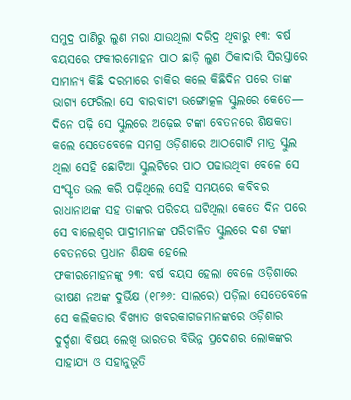ସମୁଦ୍ର ପାଣିରୁ ଲୁଣ ମରା ଯାଉଥିଲା ଦରିଦ୍ର ଥିବାରୁ ୧୩: ବର୍ଷ ବୟସରେ ଫକୀରମୋହନ ପାଠ ଛାଡ଼ି ଲୁଣ ଠିକାଦାରି ସିରସ୍ତାରେ ସାମାନ୍ୟ କିଛି ଦରମାରେ ଚାକିର କଲେ କିଛିଦିନ ପରେ ତାଙ୍କ ଭାଗ୍ୟ ଫେରିଲା ସେ ବାରବାଟୀ ଭଙ୍ଗୋତ୍କଳ ସ୍କୁଲରେ କେତେ— ଦିନେ ପଢ଼ି ସେ ସ୍କୁଲରେ ଅଢ଼େଇ ଟଙ୍କା ବେତନରେ ଶିକ୍ଷକତା କଲେ ସେତେବେଳେ ସମଗ୍ର ଓଡ଼ିଶାରେ ଆଠଗୋଟି ମାତ୍ର ସ୍କୁଲ ଥିଲା ସେହି ଛୋଟିଆ ସ୍କୁଲଟିରେ ପାଠ ପଢାଉଥିବା ବେଳେ ସେ ସଂସ୍କୃତ ଭଲ କରି ପଢ଼ିଥିଲେ ସେହି ସମୟରେ କବିବର ରାଧାନାଥଙ୍କ ସହ ତାଙ୍କର ପରିଚୟ ଘଟିଥିଲା କେତେ ଦିନ ପରେ ସେ ବାଲେଶ୍ୱର ପାଦ୍ରୀମାନଙ୍କ ପରିଚାଳିତ ସ୍କୁଲରେ ଦଶ ଟଙ୍କା ବେତନରେ ପ୍ରଧାନ ଶିକ୍ଷକ ହେଲେ
ଫକୀରମୋହନଙ୍କୁ ୨୩: ବର୍ଷ ବୟସ ହେଲା ବେଳେ ଓଡ଼ିଶାରେ ଭୀଷଣ ନଅଙ୍କ ଦୁର୍ଭିକ୍ଷ (୧୮୬୬: ସାଲରେ) ପଡ଼ିଲା ସେତେବେଳେ ସେ କଲିକତାର ବିଖ୍ୟାତ ଖବରକାଗଜମାନଙ୍କରେ ଓଡ଼ିଶାର ଦୁର୍ଦ୍ଦଶା ବିଷୟ ଲେଖି ଭାରତର ବିଭିନ୍ନ ପ୍ରଦେଶର ଲୋକଙ୍କର ସାହାଯ୍ୟ ଓ ସହାନୁଭୂତି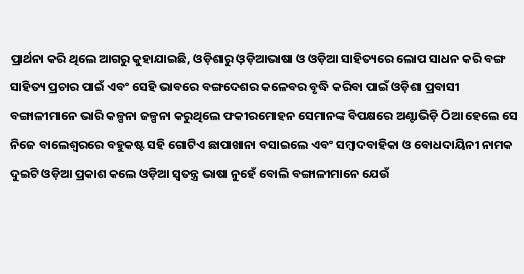ପ୍ରାର୍ଥନା କରି ଥିଲେ ଆଗରୁ କୁହାଯାଇଛି, ଓଡ଼ିଶାରୁ ଓ଼ଡ଼ିଆଭାଷା ଓ ଓଡ଼ିଆ ସାହିତ୍ୟରେ ଲୋପ ସାଧନ କରି ବଙ୍ଗ ସାହିତ୍ୟ ପ୍ରଚାର ପାଇଁ ଏବଂ ସେହି ଭାବରେ ବଙ୍ଗଦେଶର କଳେବର ବୃଦ୍ଧି କରିବା ପାଇଁ ଓଡ଼ିଶା ପ୍ରବାସୀ ବଙ୍ଗାଳୀମାନେ ଭାରି କଳ୍ପନା ଜଳ୍ପନା କରୁଥିଲେ ଫକୀରମୋହନ ସେମାନଙ୍କ ବିପକ୍ଷରେ ଅଣ୍ଟାଭିଡ଼ି ଠିଆ ହେଲେ ସେ ନିଜେ ବାଲେଶ୍ୱରରେ ବହୁକଷ୍ଟ ସହି ଗୋଟିଏ ଛାପାଖାନା ବସାଇଲେ ଏବଂ ସମ୍ୱାଦବାହିକା ଓ ବୋଧଦାୟିନୀ ନାମକ ଦୁଇଟି ଓଡ଼ିଆ ପ୍ରକାଶ କଲେ ଓଡ଼ିଆ ସ୍ୱତନ୍ତ୍ର ଭାଷା ନୁହେଁ ବୋଲି ବଙ୍ଗାଳୀମାନେ ଯେଉଁ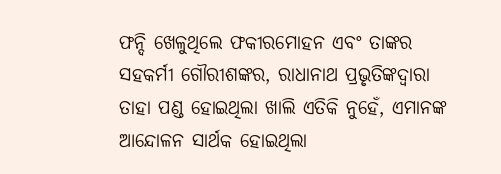ଫନ୍ଦି ଖେଳୁଥିଲେ ଫକୀରମୋହନ ଏବଂ ତାଙ୍କର ସହକର୍ମୀ ଗୌରୀଶଙ୍କର, ରାଧାନାଥ ପ୍ରଭୃତିଙ୍କଦ୍ୱାରା ତାହା ପଣ୍ଡ ହୋଇଥିଲା ଖାଲି ଏତିକି ନୁହେଁ, ଏମାନଙ୍କ ଆନ୍ଦୋଳନ ସାର୍ଥକ ହୋଇଥିଲା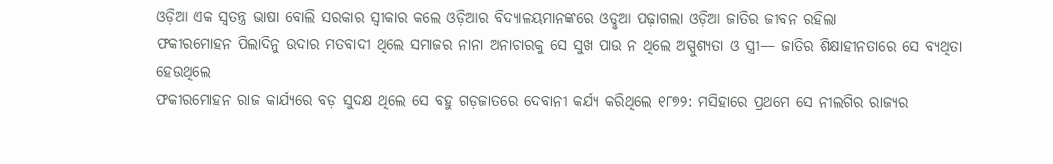ଓଡ଼ିଆ ଏକ ସ୍ୱତନ୍ତ୍ର ଭାଷା ବୋଲି ସରକାର ସ୍ୱୀକାର କଲେ ଓଡ଼ିଆର ବିଦ୍ୟାଳୟମାନଙ୍କରେ ଓଡୢଆ ପଢ଼ାଗଲା ଓଡ଼ିଆ ଜାତିର ଜୀବନ ରହିଲା
ଫକୀରମୋହନ ପିଲାଦିନୁ ଉଦାର ମତବାଦୀ ଥିଲେ ସମାଜର ନାନା ଅନାଚାରକୁ ସେ ସୁଖ ପାଉ ନ ଥିଲେ ଅସ୍ପୁଶ୍ୟତା ଓ ସ୍ତ୍ରୀ— ଜାତିର ଶିକ୍ଷାହୀନତାରେ ସେ ବ୍ୟଥିତା ହେଉଥିଲେ
ଫକୀରମୋହନ ରାଜ କାର୍ଯ୍ୟରେ ବଡ଼ ସୁଦକ୍ଷ ଥିଲେ ସେ ବହୁ ଗଡ଼ଜାତରେ ଦେବାନୀ କର୍ଯ୍ୟ କରିଥିଲେ ୧୮୭୨: ମସିହାରେ ପ୍ରଥମେ ସେ ନୀଲଗିର ରାଜ୍ୟର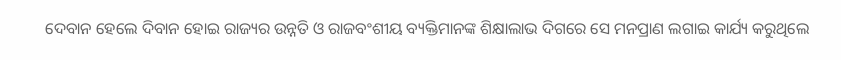ଦେବାନ ହେଲେ ଦିବାନ ହୋଇ ରାଜ୍ୟର ଉନ୍ନତି ଓ ରାଜବଂଶୀୟ ବ୍ୟକ୍ତିମାନଙ୍କ ଶିକ୍ଷାଲାଭ ଦିଗରେ ସେ ମନପ୍ରାଣ ଲଗାଇ କାର୍ଯ୍ୟ କରୁଥିଲେ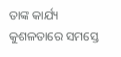ତାଙ୍କ କାର୍ଯ୍ୟ କୁଶଳତାରେ ସମସ୍ତେ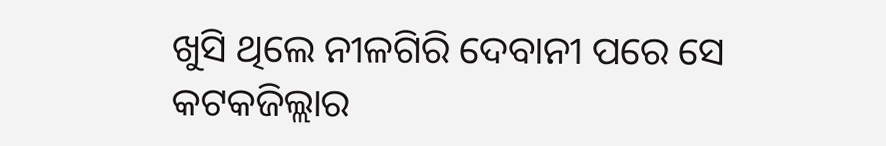ଖୁସି ଥିଲେ ନୀଳଗିରି ଦେବାନୀ ପରେ ସେ କଟକଜିଲ୍ଲାର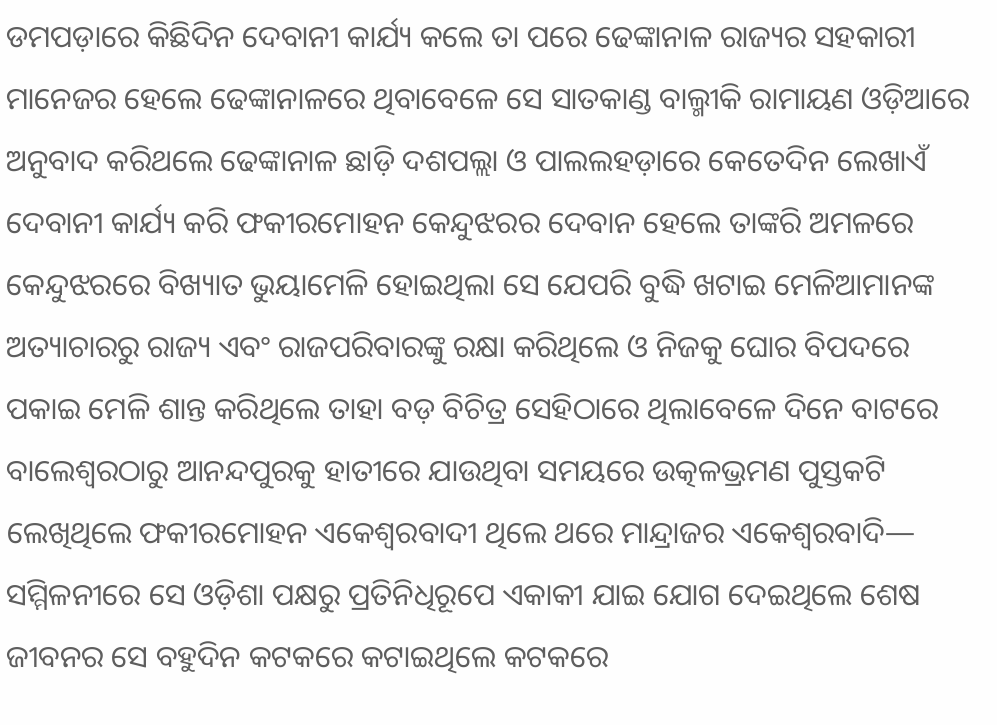ଡମପଡ଼ାରେ କିଛିଦିନ ଦେବାନୀ କାର୍ଯ୍ୟ କଲେ ତା ପରେ ଢେଙ୍କାନାଳ ରାଜ୍ୟର ସହକାରୀ ମାନେଜର ହେଲେ ଢେଙ୍କାନାଳରେ ଥିବାବେଳେ ସେ ସାତକାଣ୍ଡ ବାଲ୍ମୀକି ରାମାୟଣ ଓଡ଼ିଆରେ ଅନୁବାଦ କରିଥଲେ ଢେଙ୍କାନାଳ ଛାଡ଼ି ଦଶପଲ୍ଲା ଓ ପାଲଲହଡ଼ାରେ କେତେଦିନ ଲେଖାଏଁ ଦେବାନୀ କାର୍ଯ୍ୟ କରି ଫକୀରମୋହନ କେନ୍ଦୁଝରର ଦେବାନ ହେଲେ ତାଙ୍କରି ଅମଳରେ କେନ୍ଦୁଝରରେ ବିଖ୍ୟାତ ଭୁୟାମେଳି ହୋଇଥିଲା ସେ ଯେପରି ବୁଦ୍ଧି ଖଟାଇ ମେଳିଆମାନଙ୍କ ଅତ୍ୟାଚାରରୁ ରାଜ୍ୟ ଏବଂ ରାଜପରିବାରଙ୍କୁ ରକ୍ଷା କରିଥିଲେ ଓ ନିଜକୁ ଘୋର ବିପଦରେ ପକାଇ ମେଳି ଶାନ୍ତ କରିଥିଲେ ତାହା ବଡ଼ ବିଚିତ୍ର ସେହିଠାରେ ଥିଲାବେଳେ ଦିନେ ବାଟରେ ବାଲେଶ୍ୱରଠାରୁ ଆନନ୍ଦପୁରକୁ ହାତୀରେ ଯାଉଥିବା ସମୟରେ ଉତ୍କଳଭ୍ରମଣ ପୁସ୍ତକଟି ଲେଖିଥିଲେ ଫକୀରମୋହନ ଏକେଶ୍ୱରବାଦୀ ଥିଲେ ଥରେ ମାନ୍ଦ୍ରାଜର ଏକେଶ୍ୱରବାଦି— ସମ୍ମିଳନୀରେ ସେ ଓଡ଼ିଶା ପକ୍ଷରୁ ପ୍ରତିନିଧିରୂପେ ଏକାକୀ ଯାଇ ଯୋଗ ଦେଇଥିଲେ ଶେଷ ଜୀବନର ସେ ବହୁଦିନ କଟକରେ କଟାଇଥିଲେ କଟକରେ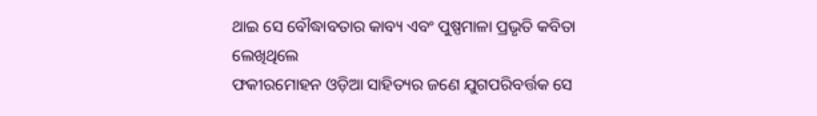ଥାଇ ସେ ବୌଦ୍ଧାବତାର କାବ୍ୟ ଏବଂ ପୁଷ୍ପମାଳା ପ୍ରଭୃତି କବିତା ଲେଖିଥିଲେ
ଫକୀରମୋହନ ଓଡ଼ିଆ ସାହିତ୍ୟର ଜଣେ ଯୁଗପରିବର୍ତ୍ତକ ସେ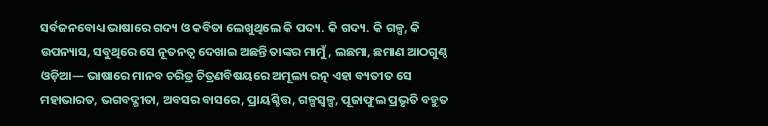ସର୍ବଜନବୋଧ୍ୟ ଭାଷାରେ ଗଦ୍ୟ ଓ କବିତା ଲେଖୁଥିଲେ କି ପଦ୍ୟ. କି ଗଦ୍ୟ. କି ଗଳ୍ପ, କି ଉପନ୍ୟାସ, ସବୁଥିରେ ସେ ନୂତନତ୍ୱ ଦେଖାଇ ଅଛନ୍ତି ତାଙ୍କର ମାମୁଁ, ଲଛମା, ଛମାଣ ଆଠଗୁଣ୍ଠ ଓଡ଼ିଆ— ଭାଷାରେ ମାନବ ଚରିତ୍ର ଚିତ୍ରଣବିଷୟରେ ଅମୂଲ୍ୟ ରତ୍ନ ଏହା ବ୍ୟତୀତ ସେ ମହାଭାରତ, ଭଗବଦ୍ଗୀତା, ଅବସର ବାସରେ, ପ୍ରାୟଶ୍ଚିତ୍ତ, ଗଳ୍ପସ୍ୱଳ୍ପ, ପୂଜାଫୁଲ ପ୍ରଭୃତି ବହୁତ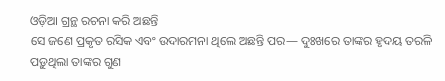ଓଡ଼ିଆ ଗ୍ରନ୍ଥ ରଚନା କରି ଅଛନ୍ତି
ସେ ଜଣେ ପ୍ରକୃତ ରସିକ ଏବଂ ଉଦାରମନା ଥିଲେ ଅଛନ୍ତି ପର— ଦୁଃଖରେ ତାଙ୍କର ହୃଦୟ ତରଳି ପଡ଼ୁଥିଲା ତାଙ୍କର ଗୁଣ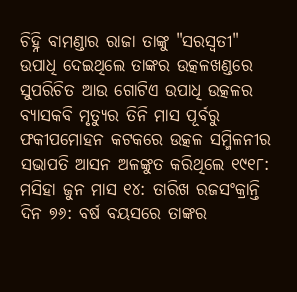ଚିହ୍ନି ବାମଣ୍ଡାର ରାଜା ତାଙ୍କୁ "ସରସ୍ୱତୀ" ଉପାଧି ଦେଇଥିଲେ ତାଙ୍କର ଉତ୍କଳଖଣ୍ଡରେ ସୁପରିଚିତ ଆଉ ଗୋଟିଏ ଉପାଧି ଉତ୍କଳର ବ୍ୟାସକବି ମୃତ୍ୟୁର ତିନି ମାସ ପୂର୍ବରୁ ଫକୀପମୋହନ କଟକରେ ଉତ୍କଳ ସମ୍ମିଳନୀର ସଭାପତି ଆସନ ଅଳଙ୍କୁତ କରିଥିଲେ ୧୯୧୮: ମସିହା ଜୁନ ମାସ ୧୪: ତାରିଖ ରଜସଂକ୍ରାନ୍ତି ଦିନ ୭୬: ବର୍ଷ ବୟସରେ ତାଙ୍କର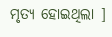ମୃତ୍ୟ ହୋଇଥିଲା ]